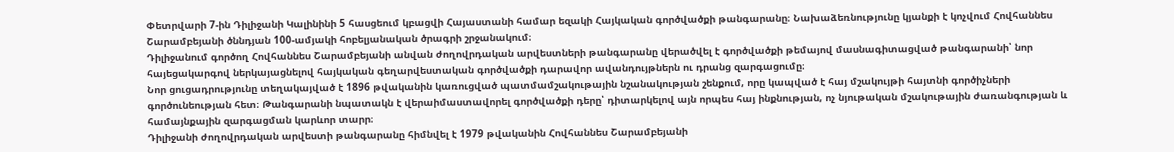Փետրվարի 7-ին Դիլիջանի Կալինինի 5 հասցեում կբացվի Հայաստանի համար եզակի Հայկական գործվածքի թանգարանը։ Նախաձեռնությունը կյանքի է կոչվում Հովհաննես Շարամբեյանի ծննդյան 100-ամյակի հոբելյանական ծրագրի շրջանակում։
Դիլիջանում գործող Հովհաննես Շարամբեյանի անվան ժողովրդական արվեստների թանգարանը վերածվել է գործվածքի թեմայով մասնագիտացված թանգարանի՝ նոր հայեցակարգով ներկայացնելով հայկական գեղարվեստական գործվածքի դարավոր ավանդույթներն ու դրանց զարգացումը։
Նոր ցուցադրությունը տեղակայված է 1896 թվականին կառուցված պատմամշակութային նշանակության շենքում, որը կապված է հայ մշակույթի հայտնի գործիչների գործունեության հետ։ Թանգարանի նպատակն է վերաիմաստավորել գործվածքի դերը՝ դիտարկելով այն որպես հայ ինքնության, ոչ նյութական մշակութային ժառանգության և համայնքային զարգացման կարևոր տարր։
Դիլիջանի ժողովրդական արվեստի թանգարանը հիմնվել է 1979 թվականին Հովհաննես Շարամբեյանի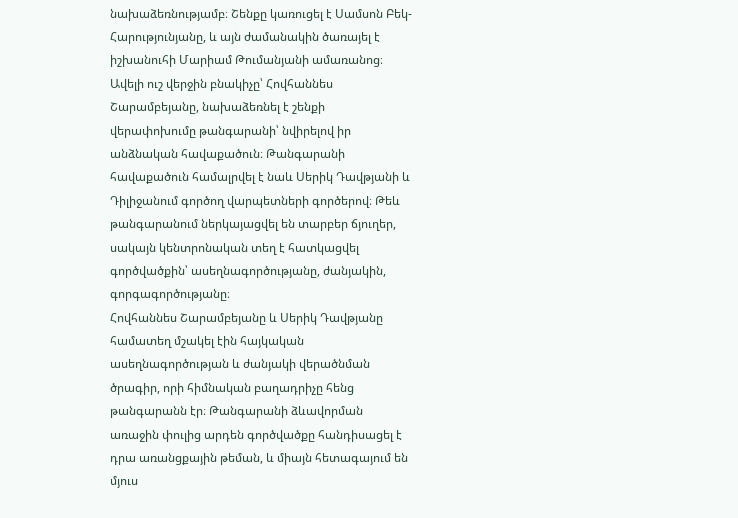նախաձեռնությամբ։ Շենքը կառուցել է Սամսոն Բեկ-Հարությունյանը, և այն ժամանակին ծառայել է իշխանուհի Մարիամ Թումանյանի ամառանոց։ Ավելի ուշ վերջին բնակիչը՝ Հովհաննես Շարամբեյանը, նախաձեռնել է շենքի վերափոխումը թանգարանի՝ նվիրելով իր անձնական հավաքածուն։ Թանգարանի հավաքածուն համալրվել է նաև Սերիկ Դավթյանի և Դիլիջանում գործող վարպետների գործերով։ Թեև թանգարանում ներկայացվել են տարբեր ճյուղեր, սակայն կենտրոնական տեղ է հատկացվել գործվածքին՝ ասեղնագործությանը, ժանյակին, գորգագործությանը։
Հովհաննես Շարամբեյանը և Սերիկ Դավթյանը համատեղ մշակել էին հայկական ասեղնագործության և ժանյակի վերածնման ծրագիր, որի հիմնական բաղադրիչը հենց թանգարանն էր։ Թանգարանի ձևավորման առաջին փուլից արդեն գործվածքը հանդիսացել է դրա առանցքային թեման, և միայն հետագայում են մյուս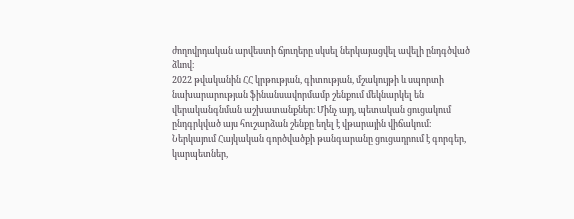ժողովրդական արվեստի ճյուղերը սկսել ներկայացվել ավելի ընդգծված ձևով։
2022 թվականին ՀՀ կրթության, գիտության, մշակույթի և սպորտի նախարարության ֆինանսավորմամբ շենքում մեկնարկել են վերականգնման աշխատանքներ։ Մինչ այդ, պետական ցուցակում ընդգրկված այս հուշարձան շենքը եղել է վթարային վիճակում։
Ներկայում Հայկական գործվածքի թանգարանը ցուցադրում է գորգեր, կարպետներ,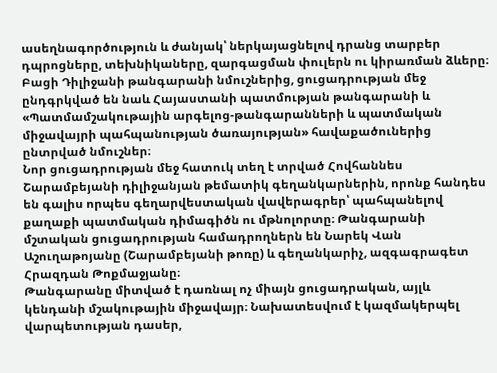ասեղնագործություն և ժանյակ՝ ներկայացնելով դրանց տարբեր դպրոցները, տեխնիկաները, զարգացման փուլերն ու կիրառման ձևերը։ Բացի Դիլիջանի թանգարանի նմուշներից, ցուցադրության մեջ ընդգրկված են նաև Հայաստանի պատմության թանգարանի և «Պատմամշակութային արգելոց-թանգարանների և պատմական միջավայրի պահպանության ծառայության» հավաքածուներից ընտրված նմուշներ։
Նոր ցուցադրության մեջ հատուկ տեղ է տրված Հովհաննես Շարամբեյանի դիլիջանյան թեմատիկ գեղանկարներին, որոնք հանդես են գալիս որպես գեղարվեստական վավերագրեր՝ պահպանելով քաղաքի պատմական դիմագիծն ու մթնոլորտը։ Թանգարանի մշտական ցուցադրության համադրողներն են Նարեկ Վան Աշուղաթոյանը (Շարամբեյանի թոռը) և գեղանկարիչ, ազգագրագետ Հրազդան Թոքմաջյանը։
Թանգարանը միտված է դառնալ ոչ միայն ցուցադրական, այլև կենդանի մշակութային միջավայր։ Նախատեսվում է կազմակերպել վարպետության դասեր,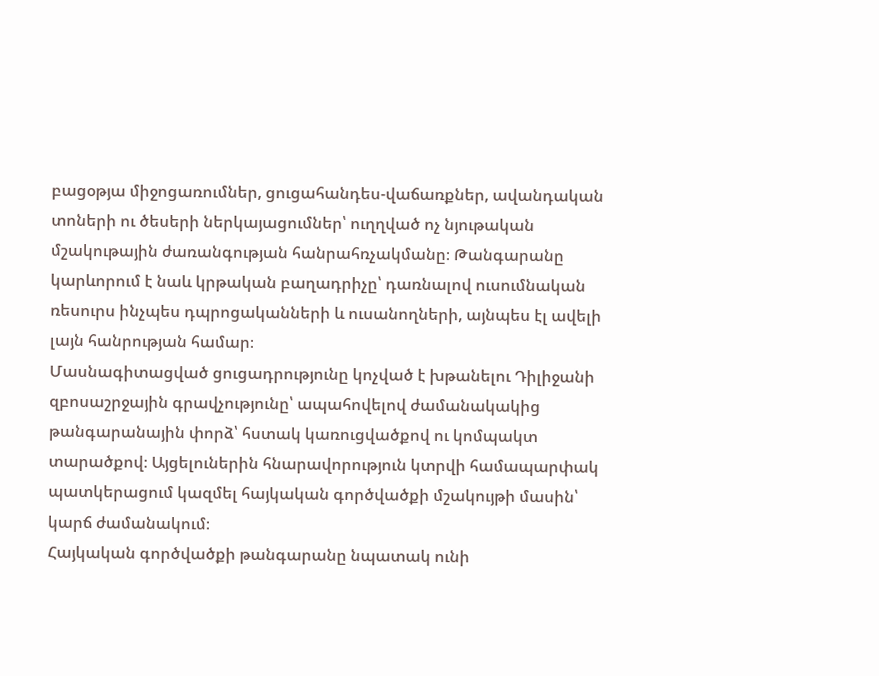բացօթյա միջոցառումներ, ցուցահանդես-վաճառքներ, ավանդական տոների ու ծեսերի ներկայացումներ՝ ուղղված ոչ նյութական մշակութային ժառանգության հանրահռչակմանը։ Թանգարանը կարևորում է նաև կրթական բաղադրիչը՝ դառնալով ուսումնական ռեսուրս ինչպես դպրոցականների և ուսանողների, այնպես էլ ավելի լայն հանրության համար։
Մասնագիտացված ցուցադրությունը կոչված է խթանելու Դիլիջանի զբոսաշրջային գրավչությունը՝ ապահովելով ժամանակակից թանգարանային փորձ՝ հստակ կառուցվածքով ու կոմպակտ տարածքով։ Այցելուներին հնարավորություն կտրվի համապարփակ պատկերացում կազմել հայկական գործվածքի մշակույթի մասին՝ կարճ ժամանակում։
Հայկական գործվածքի թանգարանը նպատակ ունի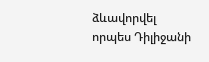ձևավորվել որպես Դիլիջանի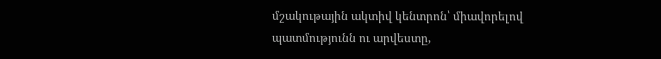մշակութային ակտիվ կենտրոն՝ միավորելով պատմությունն ու արվեստը,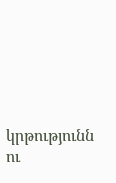կրթությունն ու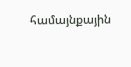համայնքային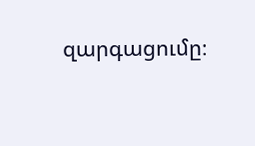զարգացումը։